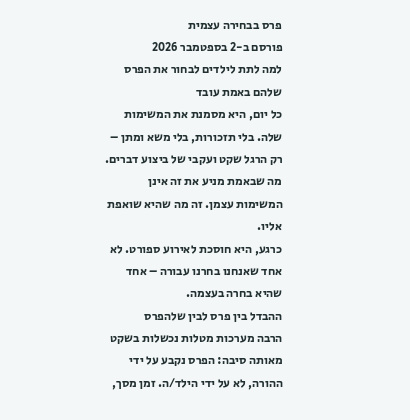פרס בבחירה עצמית
פורסם ב-2 בספטמבר 2026
למה לתת לילדים לבחור את הפרס שלהם באמת עובד
כל יום, היא מסמנת את המשימות שלה. בלי תזכורות, בלי משא ומתן – רק הרגל שקט ועקבי של ביצוע דברים. מה שבאמת מניע את זה אינן המשימות עצמן. זה מה שהיא שואפת אליו.
כרגע, היא חוסכת לאירוע ספורט. לא אחד שאנחנו בחרנו עבורה – אחד שהיא בחרה בעצמה.
ההבדל בין פרס לבין שלהפרס
הרבה מערכות מטלות נכשלות בשקט מאותה סיבה: הפרס נקבע על ידי ההורה, לא על ידי הילד/ה. זמן מסך,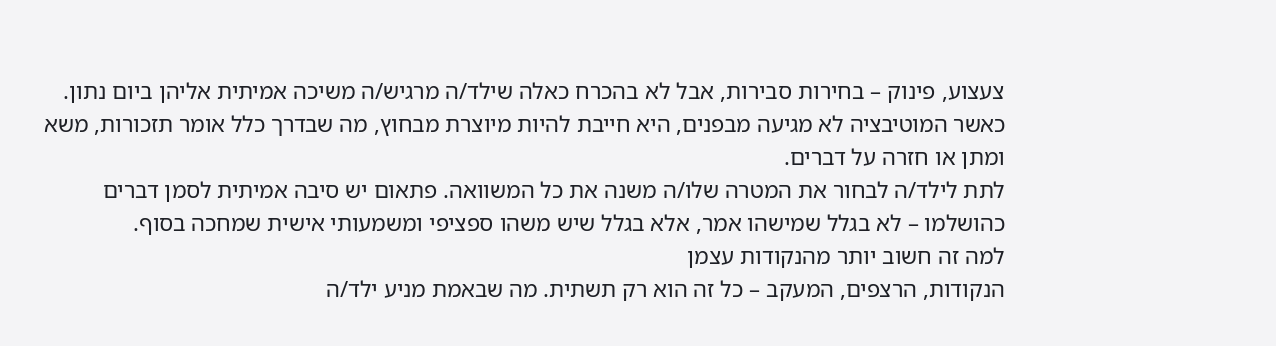צעצוע, פינוק – בחירות סבירות, אבל לא בהכרח כאלה שילד/ה מרגיש/ה משיכה אמיתית אליהן ביום נתון. כאשר המוטיבציה לא מגיעה מבפנים, היא חייבת להיות מיוצרת מבחוץ, מה שבדרך כלל אומר תזכורות, משא ומתן או חזרה על דברים.
לתת לילד/ה לבחור את המטרה שלו/ה משנה את כל המשוואה. פתאום יש סיבה אמיתית לסמן דברים כהושלמו – לא בגלל שמישהו אמר, אלא בגלל שיש משהו ספציפי ומשמעותי אישית שמחכה בסוף.
למה זה חשוב יותר מהנקודות עצמן
הנקודות, הרצפים, המעקב – כל זה הוא רק תשתית. מה שבאמת מניע ילד/ה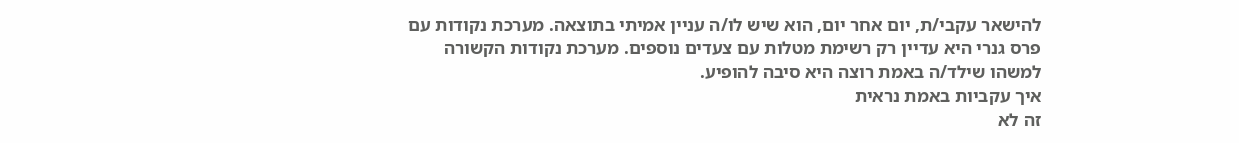להישאר עקבי/ת, יום אחר יום, הוא שיש לו/ה עניין אמיתי בתוצאה. מערכת נקודות עם פרס גנרי היא עדיין רק רשימת מטלות עם צעדים נוספים. מערכת נקודות הקשורה למשהו שילד/ה באמת רוצה היא סיבה להופיע.
איך עקביות באמת נראית
זה לא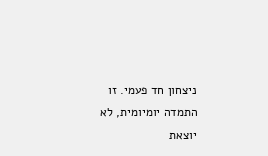ניצחון חד פעמי. זו התמדה יומיומית, לא יוצאת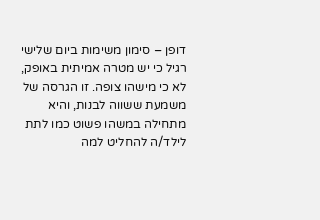דופן – סימון משימות ביום שלישי רגיל כי יש מטרה אמיתית באופק, לא כי מישהו צופה. זו הגרסה של משמעת ששווה לבנות, והיא מתחילה במשהו פשוט כמו לתת לילד/ה להחליט למה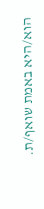הוא/היא באמת שואף/ת.